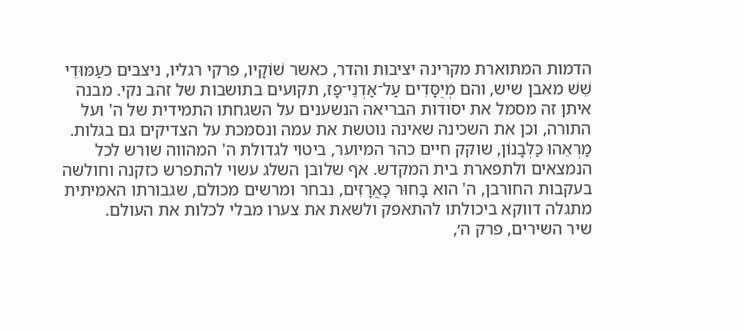הדמות המתוארת מקרינה יציבות והדר, כאשר שׁוֹקָיו, פרקי רגליו, ניצבים כעַמּוּדֵי שֵׁשׁ מאבן שיש, והם מְיֻסָּדִים עַל־אַדְנֵי־פָז, תקועים בתושבות של זהב נקי. מבנה איתן זה מסמל את יסודות הבריאה הנשענים על השגחתו התמידית של ה' ועל התורה, וכן את השכינה שאינה נוטשת את עמה ונסמכת על הצדיקים גם בגלות. מַרְאֵהוּ כַּלְּבָנוֹן, שוקק חיים כהר המיוער, ביטוי לגדולת ה' המהווה שורש לכל הנמצאים ולתפארת בית המקדש. אף שלובן השלג עשוי להתפרש כזקנה וחולשה בעקבות החורבן, ה' הוא בָּחוּר כָּאֲרָזִים, נבחר ומרשים מכולם, שגבורתו האמיתית מתגלה דווקא ביכולתו להתאפק ולשאת את צערו מבלי לכלות את העולם.
שיר השירים, פרק ה׳,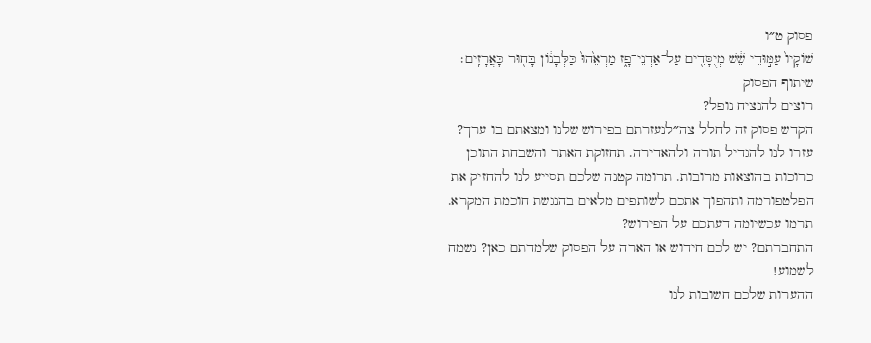פסוק ט״ו
שׁוֹקָיו֙ עַמּ֣וּדֵי שֵׁ֔שׁ מְיֻסָּדִ֖ים עַל־אַדְנֵי־פָ֑ז מַרְאֵ֙הוּ֙ כַּלְּבָנ֔וֹן בָּח֖וּר כָּאֲרָזִֽים׃
שיתוף הפסוק
רוצים להנציח נופל?
הקדש פסוק זה לחלל צה״לנעזרתם בפירוש שלנו ומצאתם בו ערך?
עזרו לנו להגדיל תורה ולהאדירה. תחזוקת האתר והשבחת התוכן כרוכות בהוצאות מרובות. תרומה קטנה שלכם תסייע לנו להחזיק את הפלטפורמה ותהפוך אתכם לשותפים מלאים בהנגשת חוכמת המקרא.
תרמו עכשיומה דעתכם על הפירוש?
התחברתם? יש לכם חידוש או הארה על הפסוק שלמדתם כאן? נשמח לשמוע!
ההערות שלכם חשובות לנו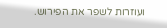ועוזרות לשפר את הפירוש.